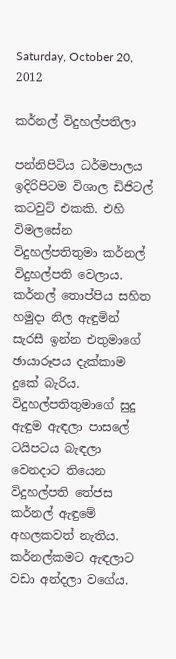Saturday, October 20, 2012

කර්නල් විදුහල්පතිලා

පන්නිපිටිය ධර්මපාලය ඉදිරිපිටම විශාල ඩිජිටල් කටවුට් එකකි. එහි විමලසේන විදුහල්පතිතුමා කර්නල් විදුහල්පති වෙලාය. කර්නල් තොප්පිය සහිත හමුදා නිල ඇඳුමින් සැරසී ඉන්න එතුමාගේ ඡායාරූපය දැක්කාම දුකේ බැරිය. විදුහල්පතිතුමාගේ සුදු ඇඳුම ඇඳලා පාසලේ ටයිපටය බැඳලා වෙනදාට තියෙන විදුහල්පති තේජස කර්නල් ඇඳුමේ අහලකවත් නැතිය. කර්නල්කමට ඇඳලාට වඩා අන්දලා වගේය.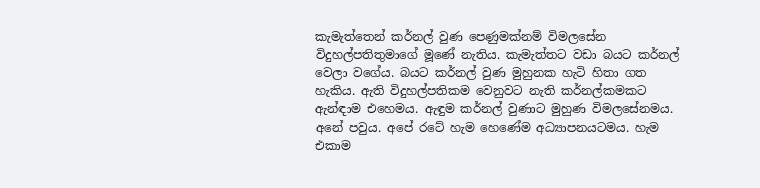කැමැත්තෙන් කර්නල් වුණ පෙණුමක්නම් විමලසේන විදුහල්පතිතුමාගේ මූණේ නැතිය. කැමැත්තට වඩා බයට කර්නල් වෙලා වගේය. බයට කර්නල් වුණ මුහුනක හැටි හිතා ගත හැකිය. ඇති විදුහල්පතිකම වෙනුවට නැති කර්නල්කමකට ඇන්ඳාම එහෙමය. ඇඳුම කර්නල් වුණාට මුහුණ විමලසේනමය. අනේ පවුය. අපේ රටේ හැම හෙණේම අධ්‍යාපනයටමය. හැම එකාම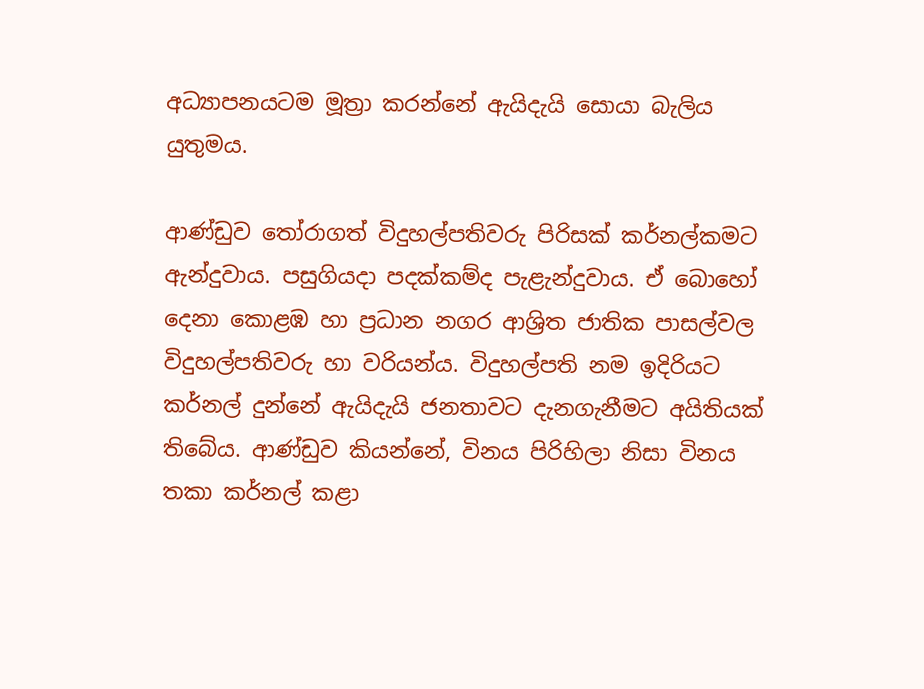අධ්‍යාපනයටම මූත්‍රා කරන්නේ ඇයිදැයි සොයා බැලිය යුතුමය.

ආණ්ඩුව තෝරාගත් විදුහල්පතිවරු පිරිසක් කර්නල්කමට ඇන්දුවාය. පසුගියදා පදක්කම්ද පැළැන්දුවාය. ඒ බොහෝ දෙනා කොළඹ හා ප්‍රධාන නගර ආශ්‍රිත ජාතික පාසල්වල විදුහල්පතිවරු හා වරියන්ය. විදුහල්පති නම ඉදිරියට කර්නල් දුන්නේ ඇයිදැයි ජනතාවට දැනගැනීමට අයිතියක් තිබේය. ආණ්ඩුව කියන්නේ, විනය පිරිහිලා නිසා විනය තකා කර්නල් කළා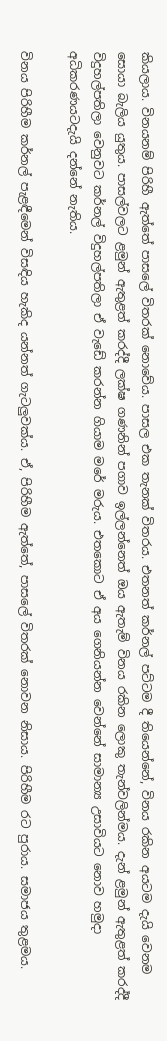කියලාය. විනයනම් පිරිහී ඇත්තේ පාසලේ විතරක් නොවේය. පාසල එක තැනක් විතරය. එතනත් කර්නල් පට්ටම දී තියෙන්නේ, විනය රකින අයටම දැයි වෙනම සොයා බැලිය යුතුය. පාසල්වලට ළමුන් ඇතුළත් කරද්දී ලක්ෂ ගණනින් පගාව ඉල්ලන්නෙත් ඔය ඇතැම් විනය රකින ලොකු තැන්වලින්මය. දැන් ළමුන් ඇතුළත් කරද්දී විදුහල්පතිලා වෙනුවට කර්නල් විදුහල්පතිලා ඒ වැඩේ කරන්න ගියාම මරේ මරුය. එතකොට ඒ අය ගෙනියන්න වෙන්නේ සාමාන්‍ය උසාවියට නොව හමුදා අධිකරණයටදැයි දන්නේ නැතිය.

විනය පිරිහීම කර්නල් පැළඳීමෙන් විසඳිය හැකිද යන්නත් ගැටලුවක්ය. ඒ, පිරිහීම ඇත්තේ, පාසලේ විතරක් නොවන නිසාය. පිරිහීම රට පුරාය. සමාජය තුළමය.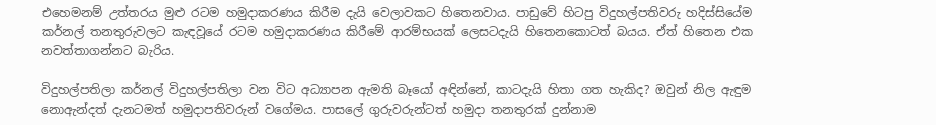එහෙමනම් උත්තරය මුළු රටම හමුදාකරණය කිරීම දැයි වෙලාවකට හිතෙනවාය. පාඩුවේ හිටපු විදුහල්පතිවරු හදිස්සියේම කර්නල් තනතුරුවලට කැඳවූයේ රටම හමුදාකරණය කිරීමේ ආරම්භයක් ලෙසටදැයි හිතෙනකොටත් බයය. ඒත් හිතෙන එක නවත්තාගන්නට බැරිය.

විදුහල්පතිලා කර්නල් විදුහල්පතිලා වන විට අධ්‍යාපන ඇමති බෑයෝ අඳින්නේ, කාටදැයි හිතා ගත හැකිද? ඔවුන් නිල ඇඳුම නොඇන්දත් දැනටමත් හමුදාපතිවරුන් වගේමය. පාසලේ ගුරුවරුන්ටත් හමුදා තනතුරක් දුන්නාම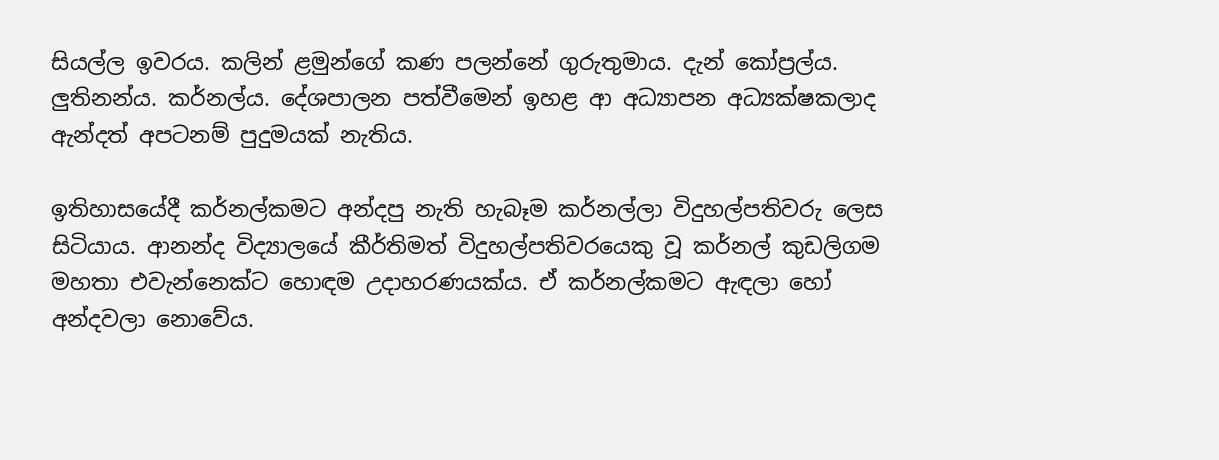සියල්ල ඉවරය. කලින් ළමුන්ගේ කණ පලන්නේ ගුරුතුමාය. දැන් කෝප්‍රල්ය. ලුතිනන්ය. කර්නල්ය. දේශපාලන පත්වීමෙන් ඉහළ ආ අධ්‍යාපන අධ්‍යක්ෂකලාද ඇන්දත් අපටනම් පුදුමයක් නැතිය.

ඉතිහාසයේදී කර්නල්කමට අන්දපු නැති හැබෑම කර්නල්ලා විදුහල්පතිවරු ලෙස සිටියාය. ආනන්ද විද්‍යාලයේ කීර්තිමත් විදුහල්පතිවරයෙකු වූ කර්නල් කුඩලිගම මහතා එවැන්නෙක්ට හොඳම උදාහරණයක්ය. ඒ කර්නල්කමට ඇඳලා හෝ අන්දවලා නොවේය.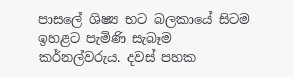පාසලේ ශිෂ්‍ය භට බලකායේ සිටම ඉහළට පැමිණි සැබෑම කර්නල්වරුය. දවස් පහක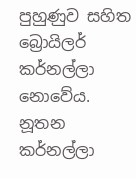පුහුණුව සහිත බ්‍රොයිලර් කර්නල්ලා නොවේය. නූතන කර්නල්ලා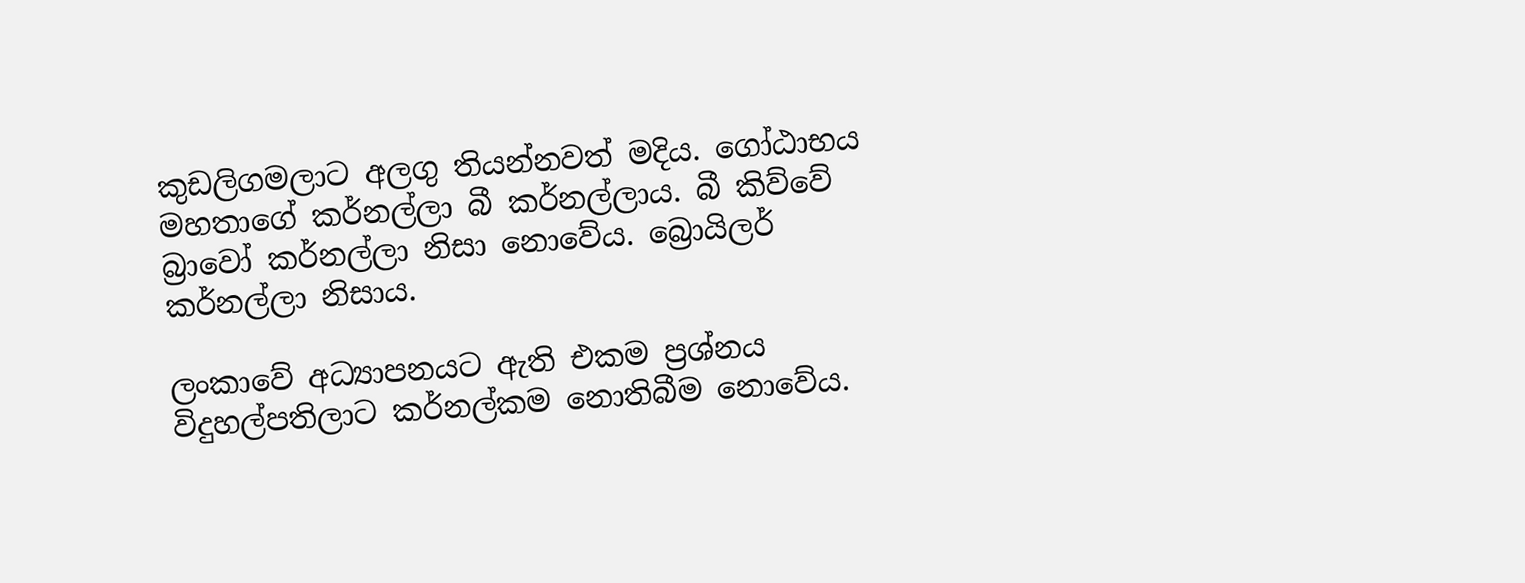කුඩලිගමලාට අලගු තියන්නවත් මදිය. ගෝඨාභය මහතාගේ කර්නල්ලා බී කර්නල්ලාය. බී කිව්වේ බ්‍රාවෝ කර්නල්ලා නිසා නොවේය. බ්‍රොයිලර් කර්නල්ලා නිසාය.

ලංකාවේ අධ්‍යාපනයට ඇති එකම ප්‍රශ්නය විදුහල්පතිලාට කර්නල්කම නොතිබීම නොවේය.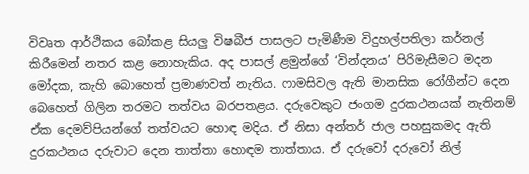විවෘත ආර්ථිකය බෝකළ සියලු විෂබීජ පාසලට පැමිණීම විදුහල්පතිලා කර්නල් කිරීමෙන් නතර කළ නොහැකිය. අද පාසල් ළමුන්ගේ ‘වින්දනය’ පිරිමැසීමට මදන මෝදක, කැහි බොහෙත් ප්‍රමාණවත් නැතිය. ෆාමසිවල ඇති මානසික රෝගීන්ට දෙන බෙහෙත් ගිලින තරමට තත්වය බරපතළය. දරුවෙකුට ජංගම දුරකථනයක් නැතිනම් ඒක දෙමව්පියන්ගේ තත්වයට හොඳ මදිය. ඒ නිසා අන්තර් ජාල පහසුකමද ඇති දුරකථනය දරුවාට දෙන තාත්තා හොඳම තාත්තාය. ඒ දරුවෝ දරුවෝ නිල්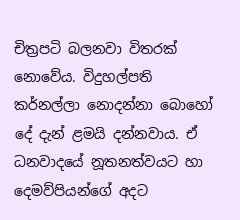චිත්‍රපටි බලනවා විතරක් නොවේය. විදුහල්පති කර්නල්ලා නොදන්නා බොහෝ දේ දැන් ළමයි දන්නවාය. ඒ ධනවාදයේ නූතනත්වයට හා දෙමව්පියන්ගේ අදට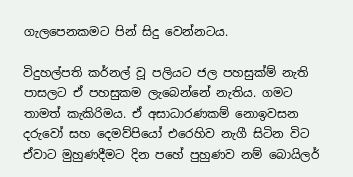ගැලපෙනකමට පින් සිදු වෙන්නටය.

විදුහල්පති කර්නල් වූ පලියට ජල පහසුක්ම් නැති පාසලට ඒ පහසුකම ලැබෙන්නේ නැතිය. ගමට තාමත් කැකිරිමය. ඒ අසාධාරණකම් නොඉවසන දරුවෝ සහ දෙමව්පියෝ එරෙහිව නැගී සිටින විට ඒවාට මුහුණදීමට දින පහේ පුහුණව නම් බොයිලර්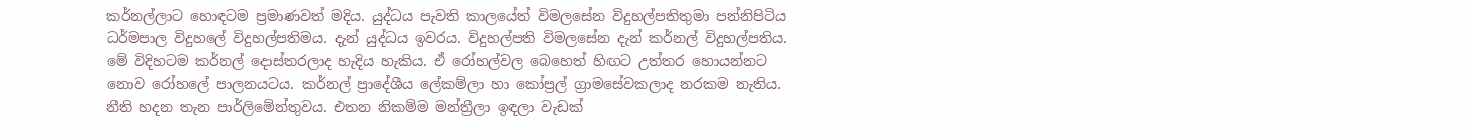කර්නල්ලාට හොඳටම ප්‍රමාණවත් මදිය. යුද්ධය පැවති කාලයේත් විමලසේන විදුහල්පතිතුමා පන්නිපිටිය ධර්මපාල විදුහලේ විදුහල්පතිමය. දැන් යුද්ධය ඉවරය. විදුහල්පති විමලසේන දැන් කර්නල් විදුහල්පතිය. මේ විදිහටම කර්නල් දොස්තරලාද හැදිය හැකිය. ඒ රෝහල්වල බෙහෙත් හිඟට උත්තර හොයන්නට නොව රෝහලේ පාලනයටය. කර්නල් ප්‍රාදේශීය ලේකම්ලා හා කෝප්‍රල් ග්‍රාමසේවකලාද නරකම නැතිය. නීති හදන තැන පාර්ලිමේන්තුවය. එතන නිකම්ම මන්ත්‍රීලා ඉඳලා වැඩක්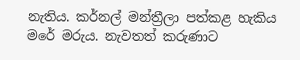නැතිය. කර්නල් මන්ත්‍රීලා පත්කළ හැකිය මරේ මරුය. නැවතත් කරුණාට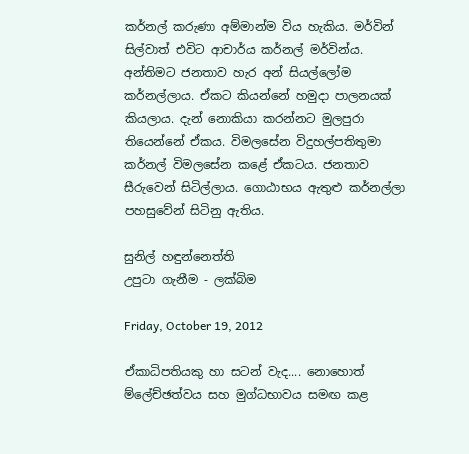කර්නල් කරුණා අම්මාන්ම විය හැකිය. මර්වින් සිල්වාත් එවිට ආචාර්ය කර්නල් මර්වින්ය. අන්තිමට ජනතාව හැර අන් සියල්ලෝම කර්නල්ලාය. ඒකට කියන්නේ හමුදා පාලනයක් කියලාය. දැන් නොකියා කරන්නට මුලපුරා තියෙන්නේ ඒකය. විමලසේන විදුහල්පතිතුමා කර්නල් විමලසේන කළේ ඒකටය. ජනතාව සීරුවෙන් සිටිල්ලාය. ගොඨාභය ඇතුළු කර්නල්ලා පහසුවේන් සිටිනු ඇතිය.

සුනිල් හඳුන්නෙත්ති
උපුටා ගැනීම - ලක්බිම

Friday, October 19, 2012

ඒකාධිපතියකු හා සටන් වැද.... නොහොත් ම්ලේච්ඡත්වය සහ මුග්ධභාවය සමඟ කළ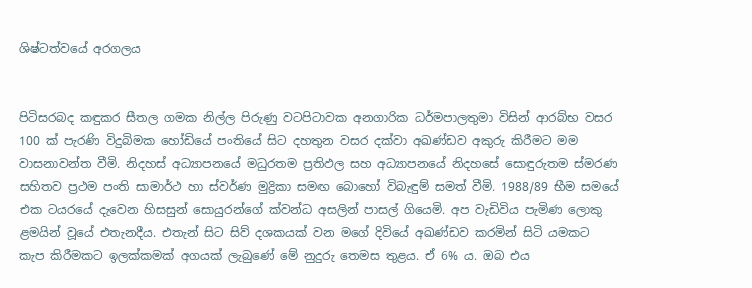ශිෂ්ටත්වයේ අරගලය


පිටිසරබද කඳුකර සීතල ගමක නිල්ල පිරුණු වටපිටාවක අනගාරික ධර්මපාලතුමා විසින් ආරබ්භ වසර 100 ක්‌ පැරණි විදුබිමක හෝඩියේ පංතියේ සිට දහතුන වසර දක්‌වා අඛණ්‌ඩව අකුරු කිරීමට මම වාසනාවන්ත වීමි. නිදහස්‌ අධ්‍යාපනයේ මධුරතම ප්‍රතිඵල සහ අධ්‍යාපනයේ නිදහසේ සොඳුරුතම ස්‌මරණ සහිතව ප්‍රථම පංති සාමාර්ථ හා ස්‌වර්ණ මුද්‍රිකා සමඟ බොහෝ විබැඳුම් සමත් වීමි. 1988/89 භීම සමයේ එක ටයරයේ දැවෙන හිසසුන් සොයුරන්ගේ ක්‌වන්ධ අසලින් පාසල් ගියෙමි. අප වැඩිවිය පැමිණ ලොකු ළමයින් වූයේ එතැනදීය. එතැන් සිට සිව් දශකයක්‌ වන මගේ දිවියේ අඛණ්‌ඩව කරමින් සිටි යමකට කැප කිරීමකට ඉලක්‌කමක්‌ අගයක්‌ ලැබුණේ මේ නුදුරු තෙමස තුළය. ඒ 6% ය. ඔබ එය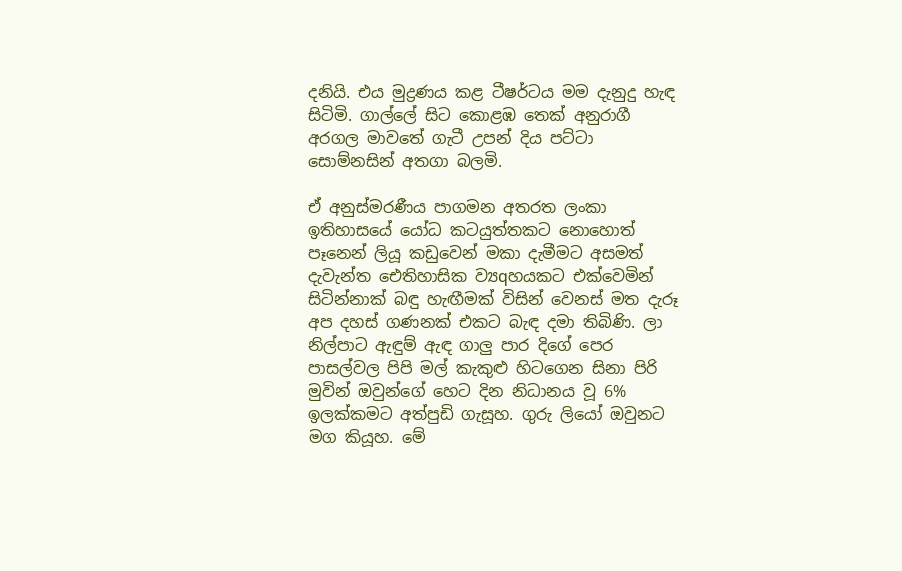දනියි. එය මුද්‍රණය කළ ටීෂර්ටය මම දැනුදු හැඳ සිටිමි. ගාල්ලේ සිට කොළඹ තෙක්‌ අනුරාගී අරගල මාවතේ ගැටී උපන් දිය පට්‌ටා සොම්නසින් අතගා බලමි.

ඒ අනුස්‌මරණීය පාගමන අතරත ලංකා ඉතිහාසයේ යෝධ කටයුත්තකට නොහොත් පෑනෙන් ලියූ කඩුවෙන් මකා දැමීමට අසමත් දැවැන්ත ඓතිහාසික ව්‍යqහයකට එක්‌වෙමින් සිටින්නාක්‌ බඳු හැඟීමක්‌ විසින් වෙනස්‌ මත දැරූ අප දහස්‌ ගණනක්‌ එකට බැඳ දමා තිබිණි. ලා නිල්පාට ඇඳුම් ඇඳ ගාලු පාර දිගේ පෙර පාසල්වල පිපි මල් කැකුළු හිටගෙන සිනා පිරි මුවින් ඔවුන්ගේ හෙට දින නිධානය වූ 6% ඉලක්‌කමට අත්පුඩි ගැසූහ. ගුරු ලියෝ ඔවුනට මග කියූහ. මේ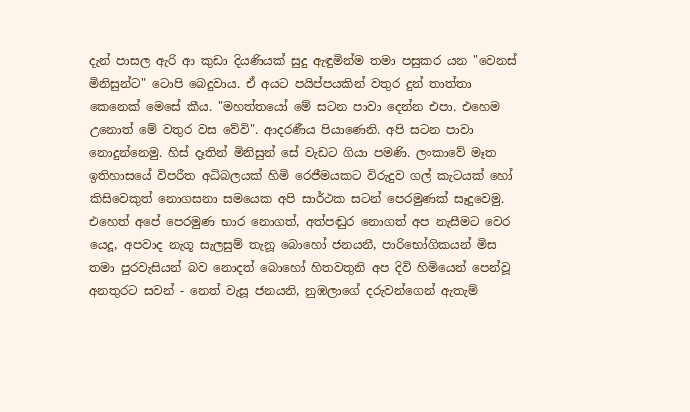දැන් පාසල ඇරි ආ කුඩා දියණියක්‌ සුදු ඇඳුමින්ම තමා පසුකර යන "වෙනස්‌ මිනිසුන්ට" ටොපි බෙදුවාය. ඒ අයට පයිප්පයකින් වතුර දුන් තාත්තා කෙනෙක්‌ මෙසේ කීය. "මහත්තයෝ මේ සටන පාවා දෙන්න එපා. එහෙම උනොත් මේ වතුර වස වේවි". ආදරණීය පියාණෙනි. අපි සටන පාවා නොදුන්නෙමු. හිස්‌ දෑතින් මිනිසුන් සේ වැඩට ගියා පමණි. ලංකාවේ මෑත ඉතිහාසයේ විපරීත අධිබලයක්‌ හිමි රෙජීමයකට විරුදුව ගල් කැටයක්‌ හෝ කිසිවෙකුත් නොගසනා සමයෙක අපි සාර්ථක සටන් පෙරමුණක්‌ සෑදුවෙමු. එහෙත් අපේ පෙරමුණ භාර නොගත්, අත්පඬුර නොගත් අප නැසීමට වෙර යෙදූ, අපවාද නැගූ සැලසුම් තැනූ බොහෝ ජනයනී, පාරිභෝගිකයන් මිස තමා පුරවැසියන් බව නොදත් බොහෝ හිතවතුනි අප දිවි හිමියෙන් පෙන්වූ අනතුරට සවන් - නෙත් වැසූ ජනයනි, නුඹලාගේ දරුවන්ගෙන් ඇතැම්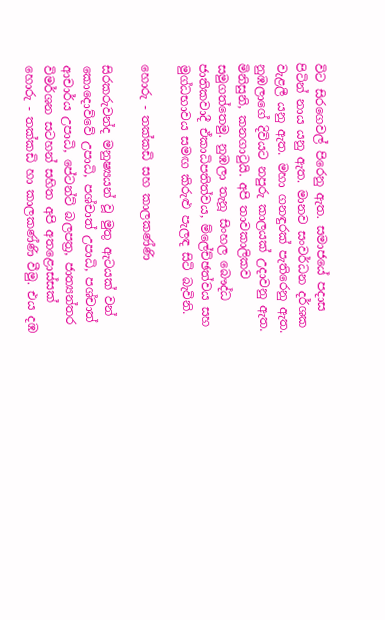විට සිරගෙවල් පිරෙනු ඇත. සමාජයේ පදාස පිටින් නාය යනු ඇත. මානව සංවර්ධන දර්ශක වැළලී යනු ඇත. මහා ගනඳුරක්‌ පැතිරෙනු ඇත. නුඹලාගේ දිවියට නපුරු කාලයක්‌ උදාවනු ඇත. මිනිසුනි, කනගාටුයි. අපි තාවකාලිකව සමුගත්තෙමු. නුඹලා තැනූ සිංහල බෞද්ධ ජාතිකවාදී ඒකාධිපතිත්වය, ම්ලේච්ඡත්වය සහ මුග්ධභාවය සමඟ කිරුළු පැලඳ සිටි බැවිනි.

හොරු - තක්‌කඩි සහ කාලකණ්‌ණි

සිරකරුවන්ද මනුෂ්‍යයන් වූ මුතු ඇටයක්‌ වන් කොදොව්වේ උපාධි, පශ්චාත් උපාධි, පශ්චාත් ආචාර්ය උපාධි, පේටන්ට්‌ බලපත්‍ර, ජාත්‍යන්තර විමර්ශන සටහන් සහිත අපි අතළොස්‌සක්‌ හොරු - තක්‌කඩි හා කාලකණ්‌ණි වීමු. එය දඹ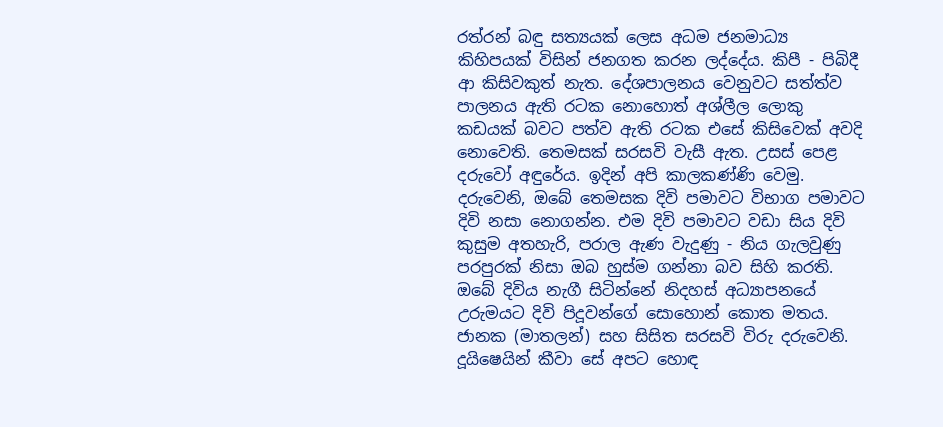රත්රන් බඳු සත්‍යයක්‌ ලෙස අධම ජනමාධ්‍ය කිහිපයක්‌ විසින් ජනගත කරන ලද්දේය. කිපී - පිබිදී ආ කිසිවකුත් නැත. දේශපාලනය වෙනුවට සත්ත්ව පාලනය ඇති රටක නොහොත් අශ්ලීල ලොකු කඩයක්‌ බවට පත්ව ඇති රටක එසේ කිසිවෙක්‌ අවදි නොවෙති. තෙමසක්‌ සරසවි වැසී ඇත. උසස්‌ පෙළ දරුවෝ අඳුරේය. ඉදින් අපි කාලකණ්‌ණි වෙමු. දරුවෙනි, ඔබේ තෙමසක දිවි පමාවට විභාග පමාවට දිවි නසා නොගන්න. එම දිවි පමාවට වඩා සිය දිවි කුසුම අතහැරි, පරාල ඇණ වැදුණු - නිය ගැලවුණු පරපුරක්‌ නිසා ඔබ හුස්‌ම ගන්නා බව සිහි කරති. ඔබේ දිවිය නැගී සිටින්නේ නිදහස්‌ අධ්‍යාපනයේ උරුමයට දිවි පිදූවන්ගේ සොහොන් කොත මතය. ජානක (මාතලන්) සහ සිසිත සරසවි විරු දරුවෙනි. දූයිෂෙයින් කීවා සේ අපට හොඳ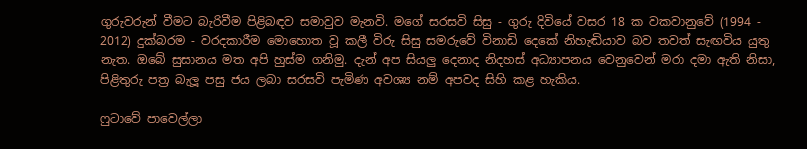ගුරුවරුන් වීමට බැරිවීම පිළිබඳව සමාවුව මැනවි. මගේ සරසවි සිසු - ගුරු දිවියේ වසර 18 ක වකවානුවේ (1994 - 2012) දුක්‌බරම - වරදකාරීම මොහොත වූ කලී විරු සිසු සමරුවේ විනාඩි දෙකේ නිහැඬියාව බව තවත් සැඟවිය යුතු නැත. ඔබේ සුසානය මත අපි හුස්‌ම ගනිමු. දැන් අප සියලු දෙනාද නිදහස්‌ අධ්‍යාපනය වෙනුවෙන් මරා දමා ඇති නිසා, පිළිතුරු පත්‍ර බැලූ පසු ජය ලබා සරසවි පැමිණ අවශ්‍ය නම් අපවද සිහි කළ හැකිය.

ෆුටාවේ පාවෙල්ලා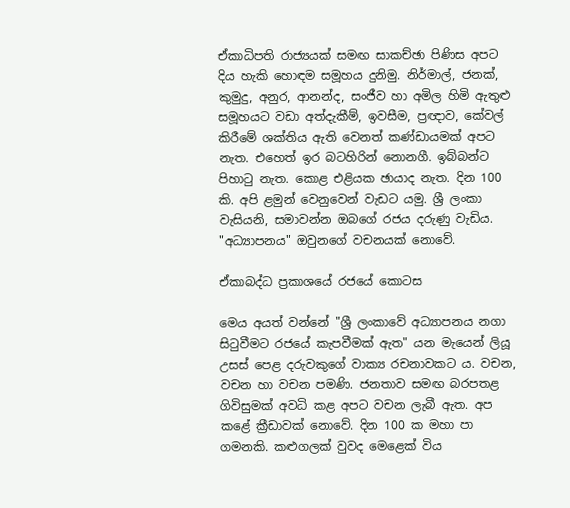ඒකාධිපති රාජ්‍යයක්‌ සමඟ සාකච්ඡා පිණිස අපට දිය හැකි හොඳම සමූහය දුනිමු. නිර්මාල්, ජනක්‌, කුමුදු, අනුර, ආනන්ද, සංජීව හා අමිල හිමි ඇතුළු සමූහයට වඩා අත්දැකීම්, ඉවසීම, ප්‍රඥාව, කේවල් කිරීමේ ශක්‌තිය ඇති වෙනත් කණ්‌ඩායමක්‌ අපට නැත. එහෙත් ඉර බටහිරින් නොනගී. ඉබ්බන්ට පිහාටු නැත. කොළ එළියක ඡායාද නැත. දින 100 කි. අපි ළමුන් වෙනුවෙන් වැඩට යමු. ශ්‍රී ලංකා වැසියනි, සමාවන්න ඔබගේ රජය දරුණු වැඩිය. "අධ්‍යාපනය" ඔවුනගේ වචනයක්‌ නොවේ.

ඒකාබද්ධ ප්‍රකාශයේ රජයේ කොටස

මෙය අයත් වන්නේ "ශ්‍රී ලංකාවේ අධ්‍යාපනය නගා සිටුවීමට රජයේ කැපවීමක්‌ ඇත" යන මැයෙන් ලියූ උසස්‌ පෙළ දරුවකුගේ වාක්‍ය රචනාවකට ය. වචන, වචන හා වචන පමණි. ජනතාව සමඟ බරපතළ ගිවිසුමක්‌ අවධි කළ අපට වචන ලැබී ඇත. අප කළේ ක්‍රීඩාවක්‌ නොවේ. දින 100 ක මහා පා ගමනකි. කළුගලක්‌ වුවද මෙළෙක්‌ විය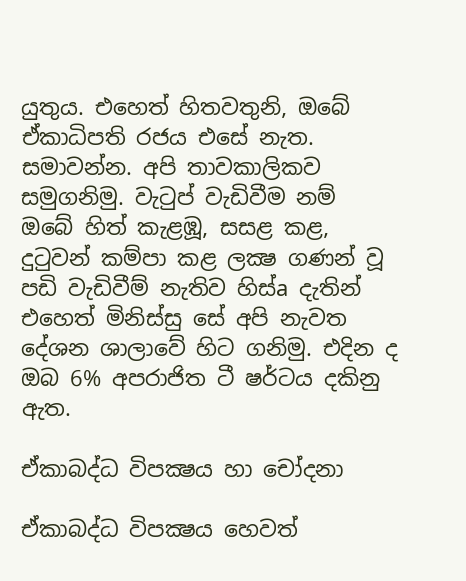යුතුය. එහෙත් හිතවතුනි, ඔබේ ඒකාධිපති රජය එසේ නැත. සමාවන්න. අපි තාවකාලිකව සමුගනිමු. වැටුප් වැඩිවීම නම් ඔබේ හිත් කැළඹූ, සසළ කළ, දුටුවන් කම්පා කළ ලක්‍ෂ ගණන් වූ පඩි වැඩිවීම් නැතිව හිස්‌a දැතින් එහෙත් මිනිස්‌සු සේ අපි නැවත දේශන ශාලාවේ හිට ගනිමු. එදින ද ඔබ 6% අපරාජිත ටී ෂර්ටය දකිනු ඇත.

ඒකාබද්ධ විපක්‍ෂය හා චෝදනා

ඒකාබද්ධ විපක්‍ෂය හෙවත්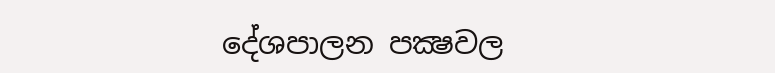දේශපාලන පක්‍ෂවල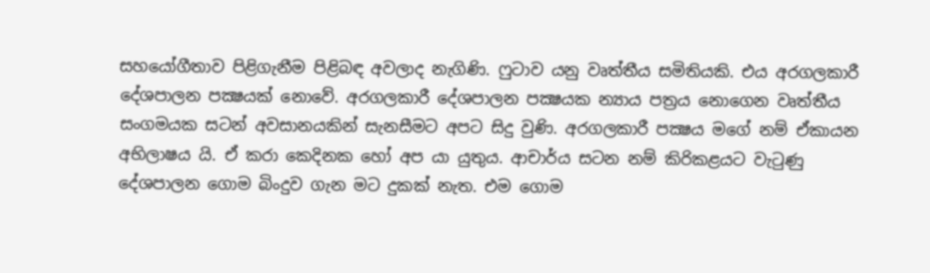සහයෝගීතාව පිළිගැනීම පිළිබඳ අවලාද නැගිණි. ෆුටාව යනු වෘත්තීය සමිතියකි. එය අරගලකාරී දේශපාලන පක්‍ෂයක්‌ නොවේ. අරගලකාරී දේශපාලන පක්‍ෂයක න්‍යාය පත්‍රය නොගෙන වෘත්තීය සංගමයක සටන් අවසානයකින් සැනසීමට අපට සිදු වුණි. අරගලකාරී පක්‍ෂය මගේ නම් ඒකායන අභිලාෂය යි. ඒ කරා කෙදිනක හෝ අප යා යුතුය. ආචාර්ය සටන නම් කිරිකළයට වැටුණු දේශපාලන ගොම බිංදුව ගැන මට දුකක්‌ නැත. එම ගොම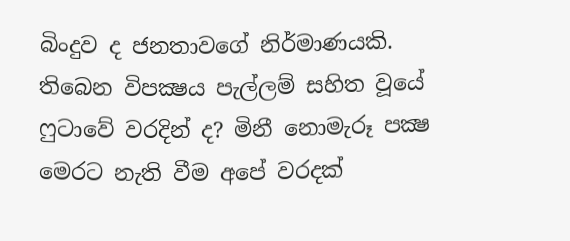බිංදුව ද ජනතාවගේ නිර්මාණයකි. තිබෙන විපක්‍ෂය පැල්ලම් සහිත වූයේ ෆුටාවේ වරදින් ද? මිනී නොමැරූ පක්‍ෂ මෙරට නැති වීම අපේ වරදක්‌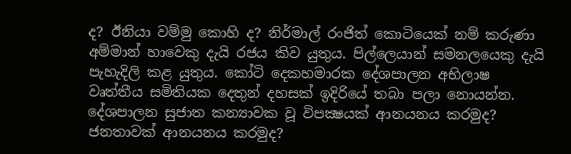ද? ඊනියා වම්මු කොහි ද? නිර්මාල් රංජිත් කොටියෙක්‌ නම් කරුණා අම්මාන් හාවෙකු දැයි රජය කිව යුතුය. පිල්ලෙයාන් සමනලයෙකු දැයි පැහැදිලි කළ යුතුය. කෝටි දෙකහමාරක දේශපාලන අභිලාෂ වෘත්තීය සමිතියක දෙතුන් දහසක්‌ ඉදිරියේ තබා පලා නොයන්න. දේශපාලන සුජාත කන්‍යාවක වූ විපක්‍ෂයක්‌ ආනයනය කරමුද? ජනතාවක්‌ ආනයනය කරමුද?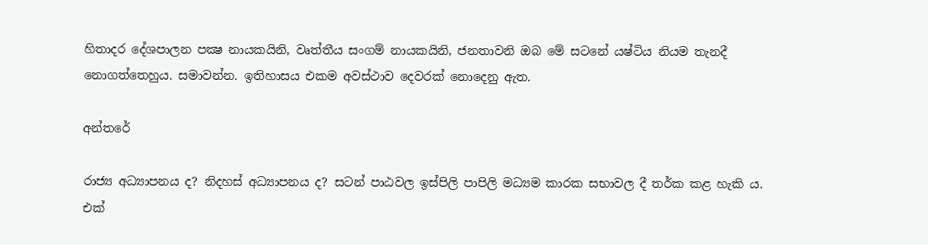හිතාදර දේශපාලන පක්‍ෂ නායකයිනි, වෘත්තීය සංගම් නායකයිනි, ජනතාවනි ඔබ මේ සටනේ යෂ්ටිය නියම තැනදී නොගත්තෙහුය. සමාවන්න. ඉතිහාසය එකම අවස්‌ථාව දෙවරක්‌ නොදෙනු ඇත.

අන්තරේ

රාජ්‍ය අධ්‍යාපනය ද? නිදහස්‌ අධ්‍යාපනය ද? සටන් පාඨවල ඉස්‌පිලි පාපිලි මධ්‍යම කාරක සභාවල දී තර්ක කළ හැකි ය. එක්‌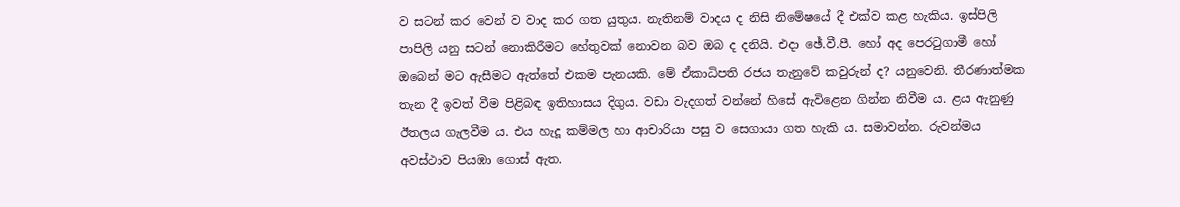ව සටන් කර වෙන් ව වාද කර ගත යුතුය. නැතිනම් වාදය ද නිසි නිමේෂයේ දී එක්‌ව කළ හැකිය. ඉස්‌පිලි පාපිලි යනු සටන් නොකිරීමට හේතුවක්‌ නොවන බව ඔබ ද දනියි. එදා ඡේ.වී.පී. හෝ අද පෙරටුගාමී හෝ ඔබෙන් මට ඇසීමට ඇත්තේ එකම පැනයකි. මේ ඒකාධිපති රජය තැනුවේ කවුරුන් ද? යනුවෙනි. තීරණාත්මක තැන දී ඉවත් වීම පිළිබඳ ඉතිහාසය දිගුය. වඩා වැදගත් වන්නේ හිසේ ඇවිළෙන ගින්න නිවීම ය. ළය ඇනුණු ඊතලය ගැලවීම ය. එය හැදූ කම්මල හා ආචාරියා පසු ව සෙගායා ගත හැකි ය. සමාවන්න. රුවන්මය අවස්‌ථාව පියඹා ගොස්‌ ඇත.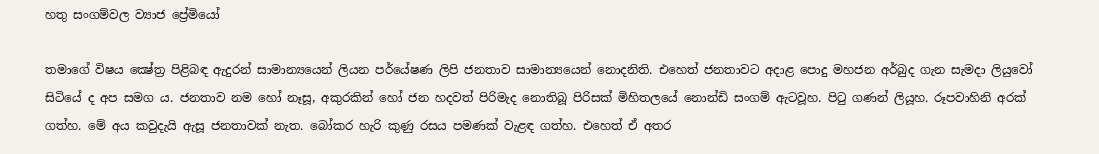හතු සංගම්වල ව්‍යාජ ප්‍රේමියෝ

තමාගේ විෂය ක්‍ෂේත්‍ර පිළිබඳ ඇදුරන් සාමාන්‍යයෙන් ලියන පර්යේෂණ ලිපි ජනතාව සාමාන්‍යයෙන් නොදනිති. එහෙත් ජනතාවට අදාළ පොදු මහජන අර්බුද ගැන සැමදා ලියුවෝ සිටියේ ද අප සමග ය. ජනතාව නම හෝ නෑසූ, අකුරකින් හෝ ජන හදවත් පිරිමැද නොතිබූ පිරිසක්‌ මිහිතලයේ නොන්ඩි සංගම් ඇටවූහ. පිටු ගණන් ලියූහ. රූපවාහිනි අරක්‌ ගත්හ. මේ අය කවුදැයි ඇසූ ජනතාවක්‌ නැත. බෝකර හැරි කුණු රසය පමණක්‌ වැළඳ ගත්හ. එහෙත් ඒ අතර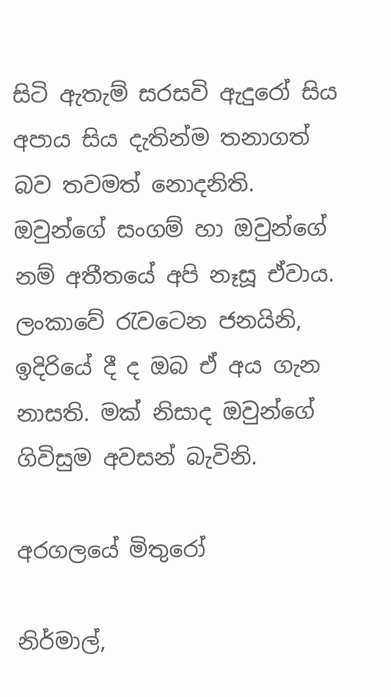සිටි ඇතැම් සරසවි ඇදුරෝ සිය අපාය සිය දැතින්ම තනාගත් බව තවමත් නොදනිති. ඔවුන්ගේ සංගම් හා ඔවුන්ගේ නම් අතීතයේ අපි නෑසූ ඒවාය. ලංකාවේ රැවටෙන ජනයිනි, ඉදිරියේ දී ද ඔබ ඒ අය ගැන නාසති. මක්‌ නිසාද ඔවුන්ගේ ගිවිසුම අවසන් බැවිනි.

අරගලයේ මිතුරෝ

නිර්මාල්,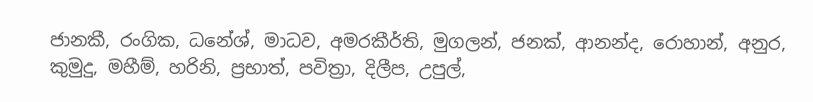ජානකී, රංගික, ධනේශ්, මාධව, අමරකීර්ති, මුගලන්, ජනක්‌, ආනන්ද, රොහාන්, අනුර, කුමුදු, මහීම්, හරිනි, ප්‍රභාත්, පවිත්‍රා, දිලීප, උපුල්,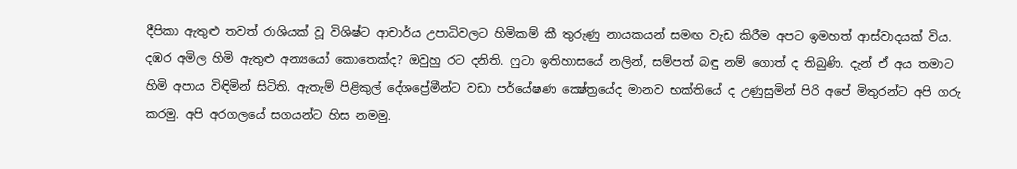දීපිකා ඇතුළු තවත් රාශියක්‌ වූ විශිෂ්ට ආචාර්ය උපාධිවලට හිමිකම් කී තුරුණු නායකයන් සමඟ වැඩ කිරීම අපට ඉමහත් ආස්‌වාදයක්‌ විය. දඹර අමිල හිමි ඇතුළු අන්‍යයෝ කොතෙක්‌ද? ඔවුහු රට දනිති. ෆුටා ඉතිහාසයේ නලින්, සම්පත් බඳු නම් ගොත් ද තිබුණි. දැන් ඒ අය තමාට හිමි අපාය විඳිමින් සිටිති. ඇතැම් පිළිකුල් දේශප්‍රේමීන්ට වඩා පර්යේෂණ ක්‍ෂේත්‍රයේද මානව භක්‌තියේ ද උණුසුමින් පිරි අපේ මිතුරන්ට අපි ගරු කරමු. අපි අරගලයේ සගයන්ට හිස නමමු.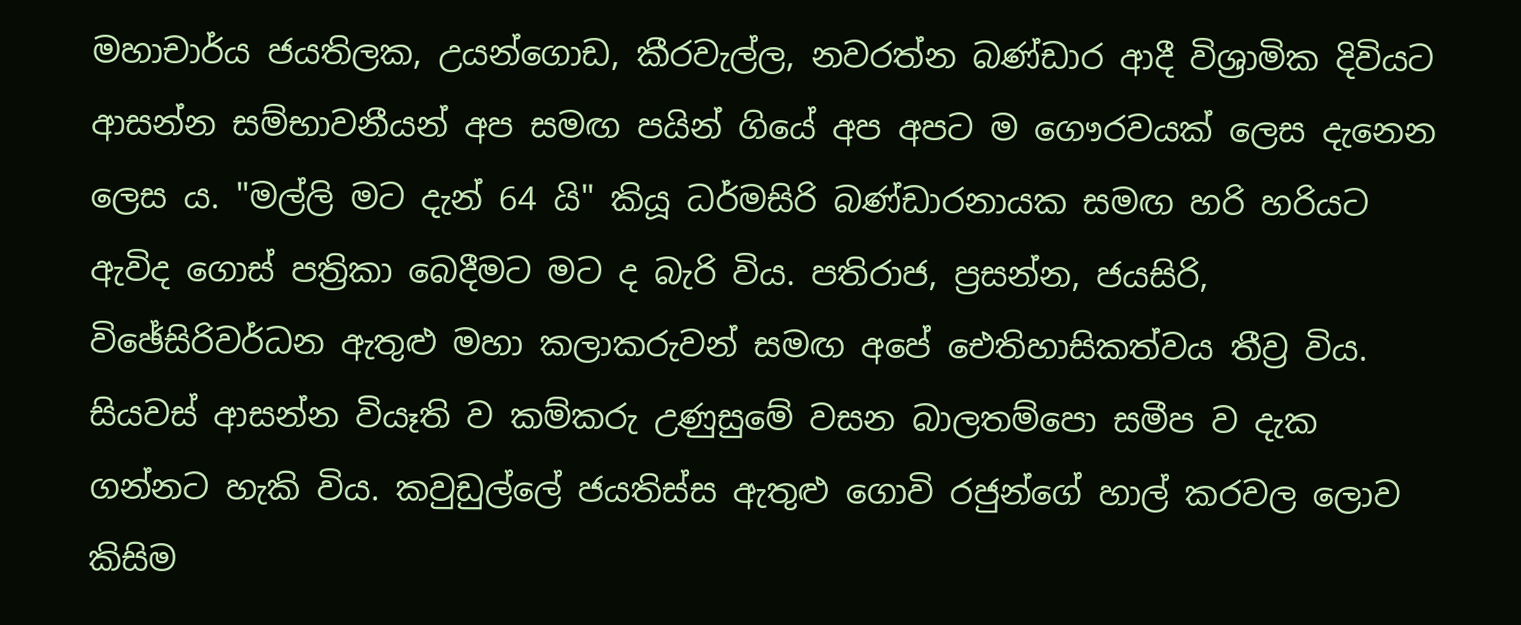මහාචාර්ය ජයතිලක, උයන්ගොඩ, කීරවැල්ල, නවරත්න බණ්‌ඩාර ආදී විශ්‍රාමික දිවියට ආසන්න සම්භාවනීයන් අප සමඟ පයින් ගියේ අප අපට ම ගෞරවයක්‌ ලෙස දැනෙන ලෙස ය. "මල්ලි මට දැන් 64 යි" කියූ ධර්මසිරි බණ්‌ඩාරනායක සමඟ හරි හරියට ඇවිද ගොස්‌ පත්‍රිකා බෙදීමට මට ද බැරි විය. පතිරාජ, ප්‍රසන්න, ජයසිරි, විඡේසිරිවර්ධන ඇතුළු මහා කලාකරුවන් සමඟ අපේ ඓතිහාසිකත්වය තීව්‍ර විය. සියවස්‌ ආසන්න වියෑති ව කම්කරු උණුසුමේ වසන බාලතම්පො සමීප ව දැක ගන්නට හැකි විය. කවුඩුල්ලේ ජයතිස්‌ස ඇතුළු ගොවි රජුන්ගේ හාල් කරවල ලොව කිසිම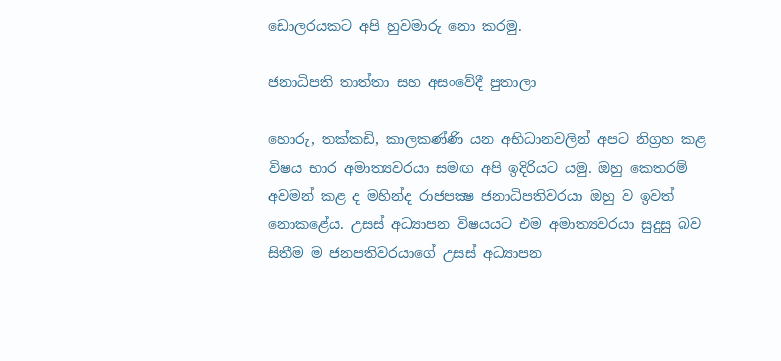ඩොලරයකට අපි හුවමාරු නො කරමු.

ජනාධිපති තාත්තා සහ අසංවේදී පුතාලා

හොරු, තක්‌කඩි, කාලකණ්‌ණි යන අභිධානවලින් අපට නිග්‍රහ කළ විෂය භාර අමාත්‍යවරයා සමඟ අපි ඉදිරියට යමු. ඔහු කෙතරම් අවමන් කළ ද මහින්ද රාජපක්‍ෂ ජනාධිපතිවරයා ඔහු ව ඉවත් නොකළේය. උසස්‌ අධ්‍යාපන විෂයයට එම අමාත්‍යවරයා සුදුසු බව සිතීම ම ජනපතිවරයාගේ උසස්‌ අධ්‍යාපන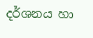දර්ශනය හා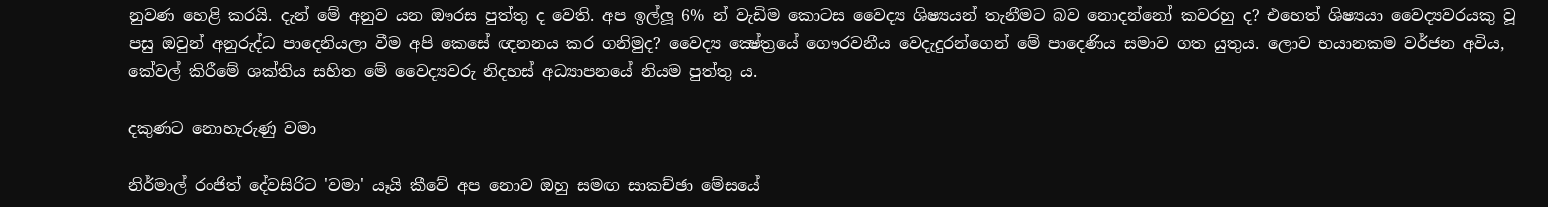නුවණ හෙළි කරයි. දැන් මේ අනුව යන ඖරස පුත්තු ද වෙති. අප ඉල්ලූ 6% න් වැඩිම කොටස වෛද්‍ය ශිෂ්‍යයන් තැනීමට බව නොදන්නෝ කවරහු ද? එහෙත් ශිෂ්‍යයා වෛද්‍යවරයකු වූ පසු ඔවුන් අනුරුද්ධ පාදෙනියලා වීම අපි කෙසේ ඥනනය කර ගනිමුද? වෛද්‍ය ක්‍ෂේත්‍රයේ ගෞරවනීය වෙදැදුරන්ගෙන් මේ පාදෙණිය සමාව ගත යුතුය. ලොව භයානකම වර්ජන අවිය, කේවල් කිරීමේ ශක්‌තිය සහිත මේ වෛද්‍යවරු නිදහස්‌ අධ්‍යාපනයේ නියම පුත්තු ය.

දකුණට නොහැරුණු වමා

නිර්මාල් රංජිත් දේවසිරිට 'වමා' යෑයි කීවේ අප නොව ඔහු සමඟ සාකච්ඡා මේසයේ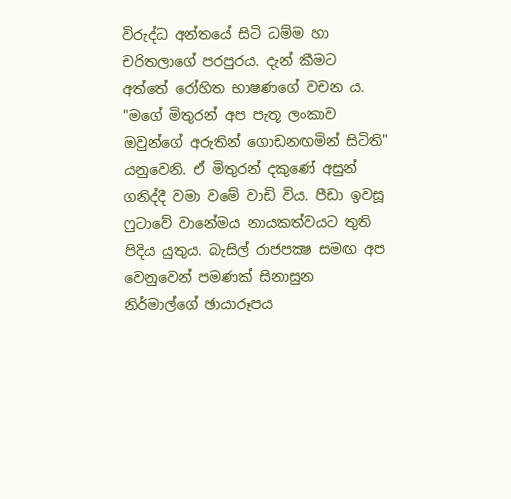විරුද්ධ අන්තයේ සිටි ධම්ම හා චරිතලාගේ පරපුරය. දැන් කීමට අත්තේ රෝහිත භාෂණගේ වචන ය. "මගේ මිතුරන් අප පැතූ ලංකාව ඔවුන්ගේ අරුතින් ගොඩනඟමින් සිටිති" යනුවෙනි. ඒ මිතුරන් දකුණේ අසුන් ගනිද්දී වමා වමේ වාඩි විය. පීඩා ඉවසූ ෆුටාවේ වානේමය නායකත්වයට තුති පිදිය යුතුය. බැසිල් රාජපක්‍ෂ සමඟ අප වෙනුවෙන් පමණක්‌ සිනාසුන නිර්මාල්ගේ ඡායාරූපය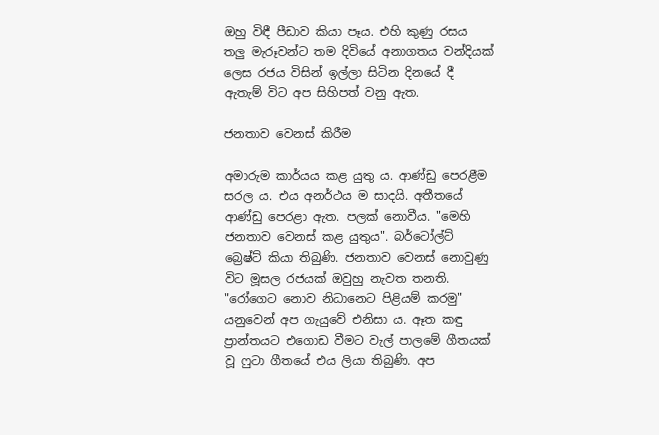ඔහු විඳී පීඩාව කියා පෑය. එහි කුණු රසය තලු මැරූවන්ට තම දිවියේ අනාගතය වන්දියක්‌ ලෙස රජය විසින් ඉල්ලා සිටින දිනයේ දී ඇතැම් විට අප සිහිපත් වනු ඇත.

ජනතාව වෙනස්‌ කිරීම

අමාරුම කාර්යය කළ යුතු ය. ආණ්‌ඩු පෙරළීම සරල ය. එය අනර්ථය ම සාදයි. අතීතයේ ආණ්‌ඩු පෙරළා ඇත. පලක්‌ නොවීය. "මෙහි ජනතාව වෙනස්‌ කළ යුතුය". බර්ටෝල්ට්‌ බ්‍රෙෂ්ට්‌ කියා තිබුණි. ජනතාව වෙනස්‌ නොවුණු විට මූසල රජයක්‌ ඔවුහු නැවත තනති. "රෝගෙට නොව නිධානෙට පිළියම් කරමු" යනුවෙන් අප ගැයුවේ එනිසා ය. ඈත කඳු ප්‍රාන්තයට එගොඩ වීමට වැල් පාලමේ ගීතයක්‌ වූ ෆුටා ගීතයේ එය ලියා තිබුණි. අප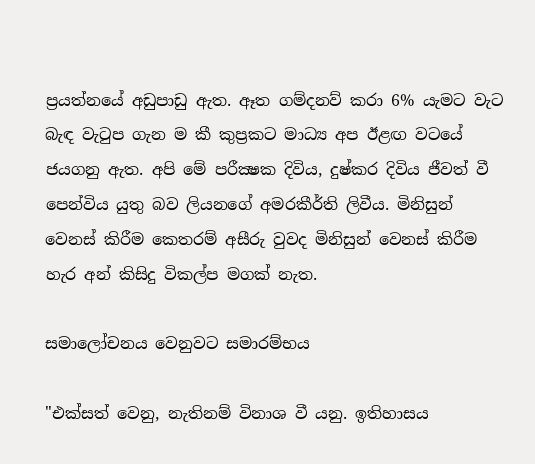ප්‍රයත්නයේ අඩුපාඩු ඇත. ඈත ගම්දනව් කරා 6% යැමට වැට බැඳ වැටුප ගැන ම කී කුප්‍රකට මාධ්‍ය අප ඊළඟ වටයේ ජයගනු ඇත. අපි මේ පරීක්‍ෂක දිවිය, දුෂ්කර දිවිය ජීවත් වී පෙන්විය යුතු බව ලියනගේ අමරකීර්ති ලිවීය. මිනිසුන් වෙනස්‌ කිරීම කෙතරම් අසීරු වුවද මිනිසුන් වෙනස්‌ කිරීම හැර අන් කිසිදු විකල්ප මගක්‌ නැත.

සමාලෝචනය වෙනුවට සමාරම්භය

"එක්‌සත් වෙනු, නැතිනම් විනාශ වී යනු. ඉතිහාසය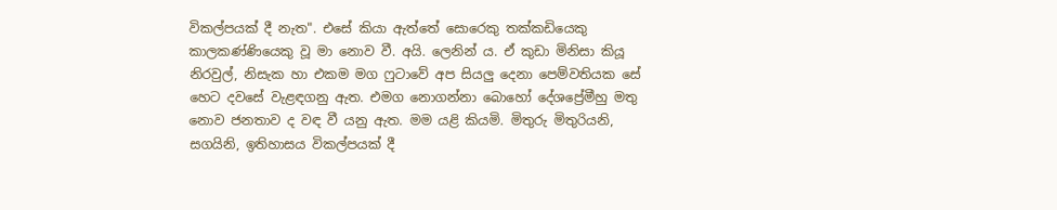විකල්පයක්‌ දී නැත". එසේ කියා ඇත්තේ සොරෙකු තක්‌කඩියෙකු කාලකණ්‌ණියෙකු වූ මා නොව වී. අයි. ලෙනින් ය. ඒ කුඩා මිනිසා කියූ නිරවුල්, නිසැක හා එකම මග ෆුටාවේ අප සියලු දෙනා පෙම්වතියක සේ හෙට දවසේ වැළඳගනු ඇත. එමග නොගන්නා බොහෝ දේශප්‍රේමීහු මතු නොව ජනතාව ද වඳ වී යනු ඇත. මම යළි කියමි. මිතුරු මිතුරියනි, සගයිනි, ඉතිහාසය විකල්පයක්‌ දී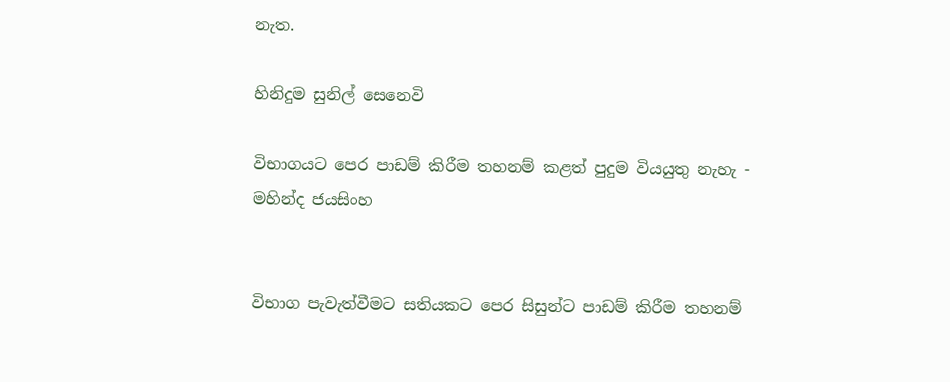නැත.

හිනිදුම සුනිල් සෙනෙවි

විභාගයට පෙර පාඩම් කිරීම තහනම් කළත් පුදුම වියයුතු නැහැ - මහින්ද ජයසිංහ


විභාග පැවැත්වීමට සතියකට පෙර සිසුන්ට පාඩම් කිරීම තහනම්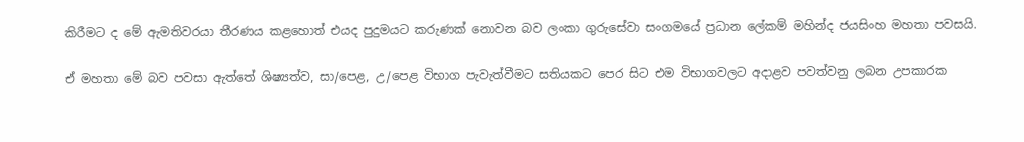කිරීමට ද මේ ඇමතිවරයා තීරණය කළහොත් එයද පුදුමයට කරුණක් නොවන බව ලංකා ගුරුසේවා සංගමයේ ප්‍රධාන ලේකම් මහින්ද ජයසිංහ මහතා පවසයි.

ඒ මහතා මේ බව පවසා ඇත්තේ ශිෂ්‍යත්ව, සා/පෙළ, උ/පෙළ විභාග පැවැත්වීමට සතියකට පෙර සිට එම විභාගවලට අදාළව පවත්වනු ලබන උපකාරක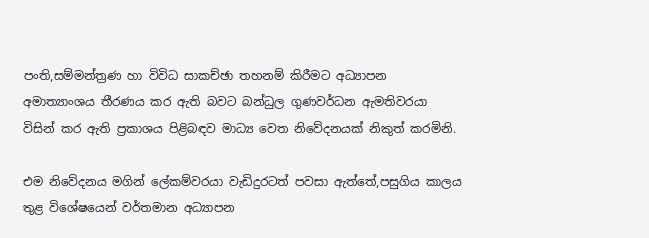පංති,සම්මන්ත්‍රණ හා විවිධ සාකච්ඡා තහනම් කිරීමට අධ්‍යාපන අමාත්‍යාංශය තීරණය කර ඇති බවට බන්ධුල ගුණවර්ධන ඇමතිවරයා විසින් කර ඇති ප්‍රකාශය පිළිබඳව මාධ්‍ය වෙත නිවේදනයක් නිකුත් කරමිනි.

එම නිවේදනය මගින් ලේකම්වරයා වැඩිදුරටත් පවසා ඇත්තේ,පසුගිය කාලය තුළ විශේෂයෙන් වර්තමාන අධ්‍යාපන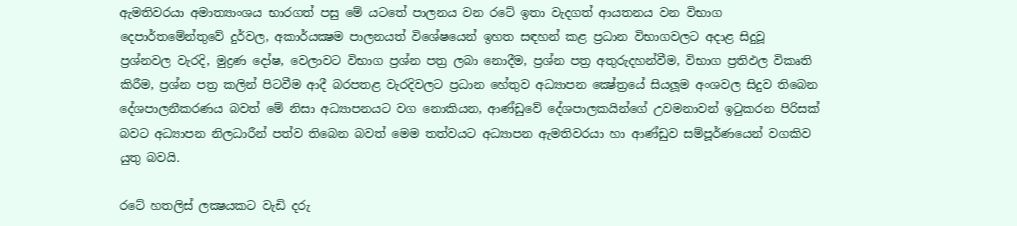ඇමතිවරයා අමාත්‍යාංශය භාරගත් පසු මේ යටතේ පාලනය වන රටේ ඉතා වැදගත් ආයතනය වන විභාග දෙපාර්තමේන්තුවේ දුර්වල, අකාර්යක්‍ෂම පාලනයත් විශේෂයෙන් ඉහත සඳහන් කළ ප්‍රධාන විභාගවලට අදාළ සිදුවූ ප්‍රශ්නවල වැරදි, මුද්‍රණ දෝෂ, වෙලාවට විභාග ප්‍රශ්න පත්‍ර ලබා නොදීම, ප්‍රශ්න පත්‍ර අතුරුදහන්වීම, විභාග ප්‍රතිඵල විකෘති කිරීම, ප්‍රශ්න පත්‍ර කලින් පිටවීම ආදී බරපතළ වැරදිවලට ප්‍රධාන හේතුව අධ්‍යාපන ක්‍ෂේත්‍රයේ සියලූම අංශවල සිදුව තිබෙන දේශපාලනීකරණය බවත් මේ නිසා අධ්‍යාපනයට වග නොකියන, ආණ්ඩුවේ දේශපාලකයින්ගේ උවමනාවන් ඉටුකරන පිරිසක් බවට අධ්‍යාපන නිලධාරීන් පත්ව තිබෙන බවත් මෙම තත්වයට අධ්‍යාපන ඇමතිවරයා හා ආණ්ඩුව සම්පූර්ණයෙන් වගකිව යුතු බවයි.

රටේ හතලිස් ලක්‍ෂයකට වැඩි දරු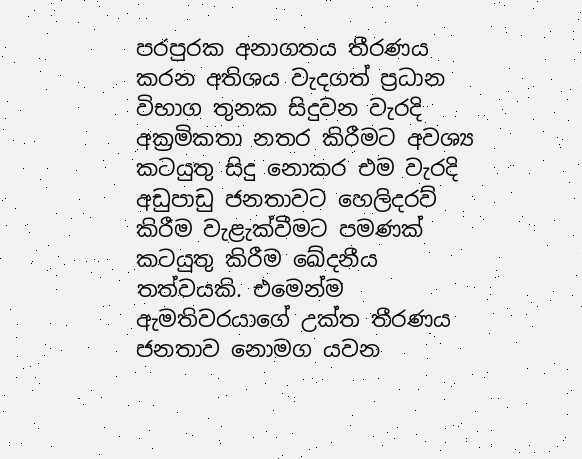පරපුරක අනාගතය තීරණය කරන අතිශය වැදගත් ප්‍රධාන විභාග තුනක සිදුවන වැරදි අක්‍රමිකතා නතර කිරීමට අවශ්‍ය කටයුතු සිදු නොකර එම වැරදි අඩුපාඩු ජනතාවට හෙලිදරව් කිරීම වැළැක්වීමට පමණක් කටයුතු කිරීම ඛේදනීය තත්වයකි. එමෙන්ම ඇමතිවරයාගේ උක්ත තීරණය ජනතාව නොමග යවන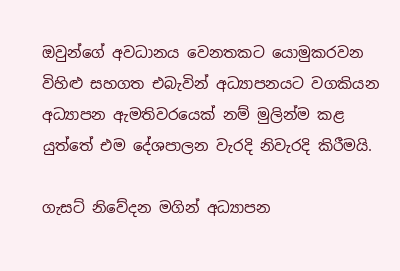ඔවුන්ගේ අවධානය වෙනතකට යොමුකරවන විහිළු සහගත එබැවින් අධ්‍යාපනයට වගකියන අධ්‍යාපන ඇමතිවරයෙක් නම් මුලින්ම කළ යුත්තේ එම දේශපාලන වැරදි නිවැරදි කිරීමයි.

ගැසට් නිවේදන මගින් අධ්‍යාපන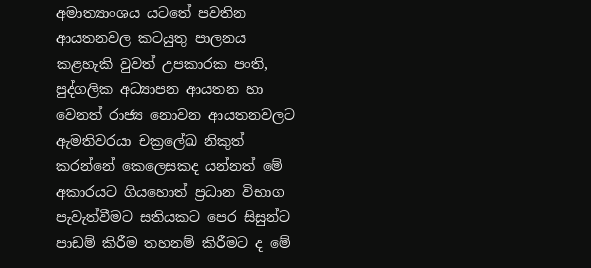අමාත්‍යාංශය යටතේ පවතින ආයතනවල කටයුතු පාලනය කළහැකි වුවත් උපකාරක පංති, පුද්ගලික අධ්‍යාපන ආයතන හා වෙනත් රාජ්‍ය නොවන ආයතනවලට ඇමතිවරයා චක්‍රලේඛ නිකුත් කරන්නේ කෙලෙසකද යන්නත් මේ අකාරයට ගියහොත් ප්‍රධාන විභාග පැවැත්වීමට සතියකට පෙර සිසුන්ට පාඩම් කිරීම තහනම් කිරීමට ද මේ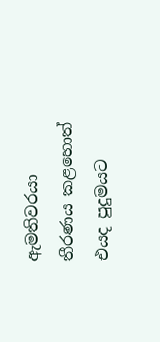ඇමතිවරයා තීරණය කළහොත් එයද පුදුමයට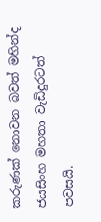කරුණක් නොවන බවත් මහින්ද ජයසිංහ මහතා වැඩිදුරටත් පවසයි.